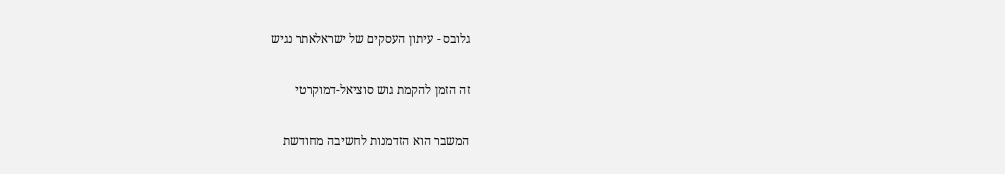גלובס - עיתון העסקים של ישראלאתר נגיש

זה הזמן להקמת גוש סוציאל-דמוקרטי

המשבר הוא הזדמנות לחשיבה מחודשת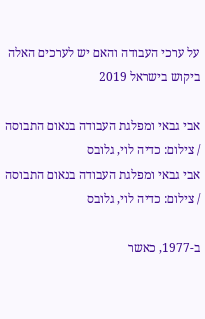על ערכי העבודה והאם יש לערכים האלה ביקוש בישראל 2019

אבי גבאי ומפלגת העבודה בנאום התבוסה  / צילום: כדיה לוי, גלובס
אבי גבאי ומפלגת העבודה בנאום התבוסה / צילום: כדיה לוי, גלובס

ב-1977, כאשר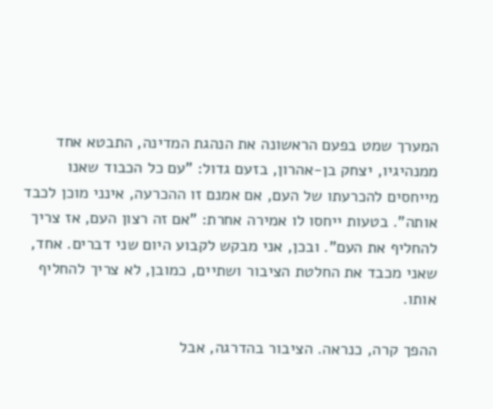המערך שמט בפעם הראשונה את הנהגת המדינה, התבטא אחד ממנהיגיו, יצחק בן-אהרון, בזעם גדול: "עם כל הכבוד שאנו מייחסים להכרעתו של העם, אם אמנם זו ההכרעה, אינני מוכן לכבד אותה". בטעות ייחסו לו אמירה אחרת: "אם זה רצון העם, אז צריך להחליף את העם". ובכן, אני מבקש לקבוע היום שני דברים. אחד, שאני מכבד את החלטת הציבור ושתיים, כמובן, לא צריך להחליף אותו.

ההפך קרה, כנראה. הציבור בהדרגה, אבל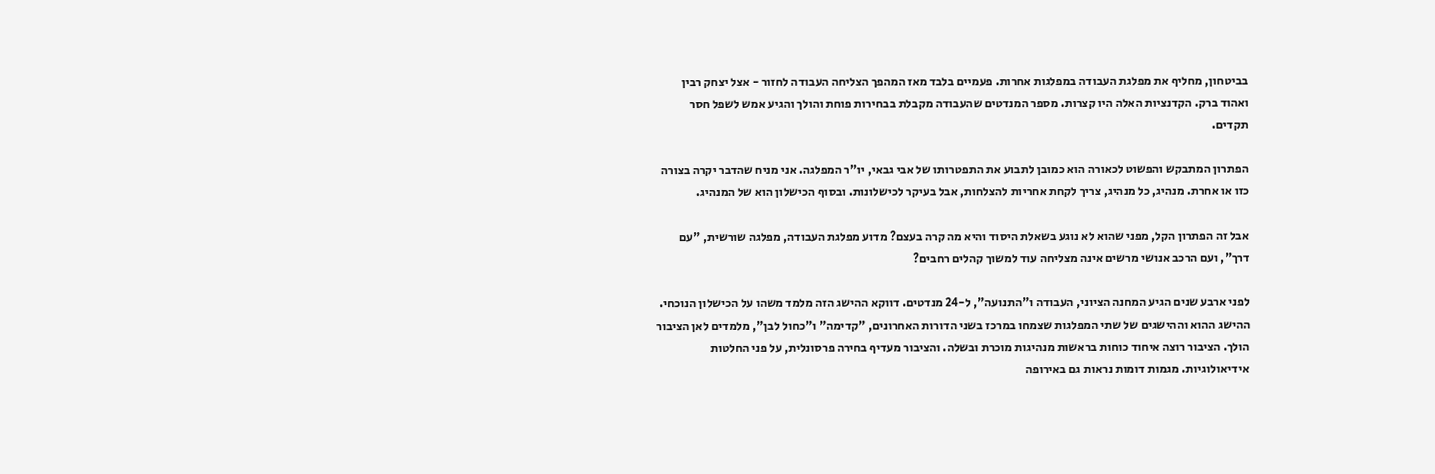בביטחון, מחליף את מפלגת העבודה במפלגות אחרות. פעמיים בלבד מאז המהפך הצליחה העבודה לחזור - אצל יצחק רבין ואהוד ברק. הקדנציות האלה היו קצרות. מספר המנדטים שהעבודה מקבלת בבחירות פוחת והולך והגיע אמש לשפל חסר תקדים.

הפתרון המתבקש והפשוט לכאורה הוא כמובן לתבוע את התפטרותו של אבי גבאי, יו"ר המפלגה. אני מניח שהדבר יקרה בצורה כזו או אחרת. מנהיג, כל מנהיג, צריך לקחת אחריות להצלחות, אבל בעיקר לכישלונות. ובסוף הכישלון הוא של המנהיג.

אבל זה הפתרון הקל, מפני שהוא לא נוגע בשאלת היסוד והיא מה קרה בעצם? מדוע מפלגת העבודה, מפלגה שורשית, "עם דרך", ועם הרכב אנושי מרשים אינה מצליחה עוד למשוך קהלים רחבים?

לפני ארבע שנים הגיע המחנה הציוני, העבודה ו"התנועה", ל-24 מנדטים. דווקא ההישג הזה מלמד משהו על הכישלון הנוכחי. ההישג ההוא וההישגים של שתי המפלגות שצמחו במרכז בשני הדורות האחרונים, "קדימה" ו"כחול לבן", מלמדים לאן הציבור הולך. הציבור רוצה איחוד כוחות בראשות מנהיגות מוכרת ובשלה. והציבור מעדיף בחירה פרסונלית, על פני החלטות אידיאולוגיות. מגמות דומות נראות גם באירופה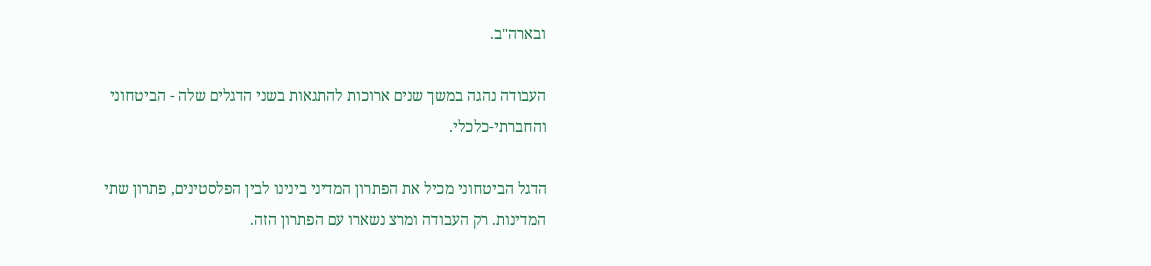ובארה"ב.

העבודה נהגה במשך שנים ארוכות להתגאות בשני הדגלים שלה - הביטחוני והחברתי-כלכלי.

הדגל הביטחוני מכיל את הפתרון המדיני בינינו לבין הפלסטינים, פתרון שתי המדינות. רק העבודה ומרצ נשארו עם הפתרון הזה.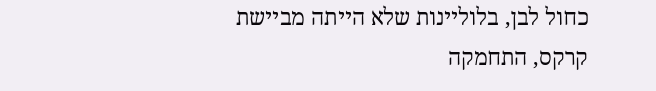כחול לבן, בלוליינות שלא הייתה מביישת קרקס, התחמקה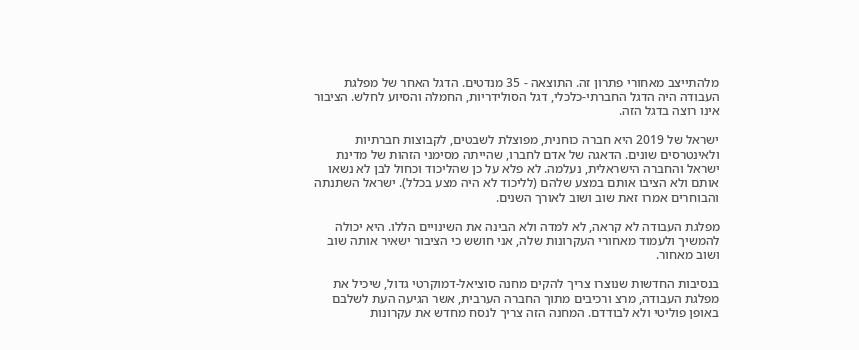מלהתייצב מאחורי פתרון זה. התוצאה - 35 מנדטים. הדגל האחר של מפלגת העבודה היה הדגל החברתי-כלכלי, דגל הסולידריות, החמלה והסיוע לחלש. הציבור אינו רוצה בדגל הזה.

ישראל של 2019 היא חברה כוחנית, מפוצלת לשבטים, לקבוצות חברתיות ולאינטרסים שונים. הדאגה של אדם לחברו, שהייתה מסימני הזהות של מדינת ישראל והחברה הישראלית, נעלמה. לא פלא על כן שהליכוד וכחול לבן לא נשאו אותם ולא הציבו אותם במצע שלהם (לליכוד לא היה מצע בכלל). ישראל השתנתה והבוחרים אמרו זאת שוב ושוב לאורך השנים.

מפלגת העבודה לא קראה, לא למדה ולא הבינה את השינויים הללו. היא יכולה להמשיך ולעמוד מאחורי העקרונות שלה, אני חושש כי הציבור ישאיר אותה שוב ושוב מאחור.

בנסיבות החדשות שנוצרו צריך להקים מחנה סוציאל-דמוקרטי גדול, שיכיל את מפלגת העבודה, מרצ ורכיבים מתוך החברה הערבית, אשר הגיעה העת לשלבם באופן פוליטי ולא לבודדם. המחנה הזה צריך לנסח מחדש את עקרונות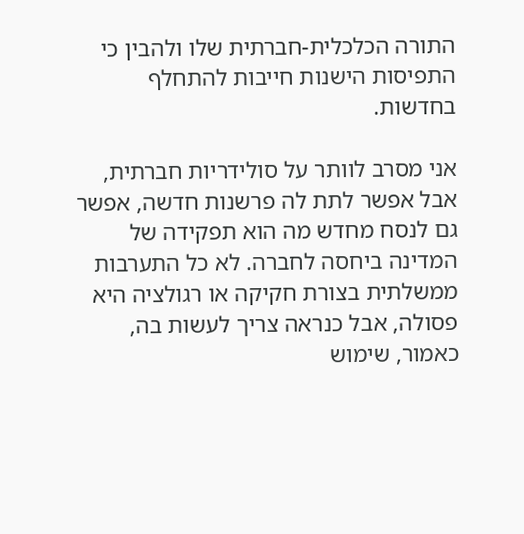התורה הכלכלית-חברתית שלו ולהבין כי התפיסות הישנות חייבות להתחלף בחדשות.

אני מסרב לוותר על סולידריות חברתית, אבל אפשר לתת לה פרשנות חדשה, אפשר גם לנסח מחדש מה הוא תפקידה של המדינה ביחסה לחברה. לא כל התערבות ממשלתית בצורת חקיקה או רגולציה היא פסולה, אבל כנראה צריך לעשות בה, כאמור, שימוש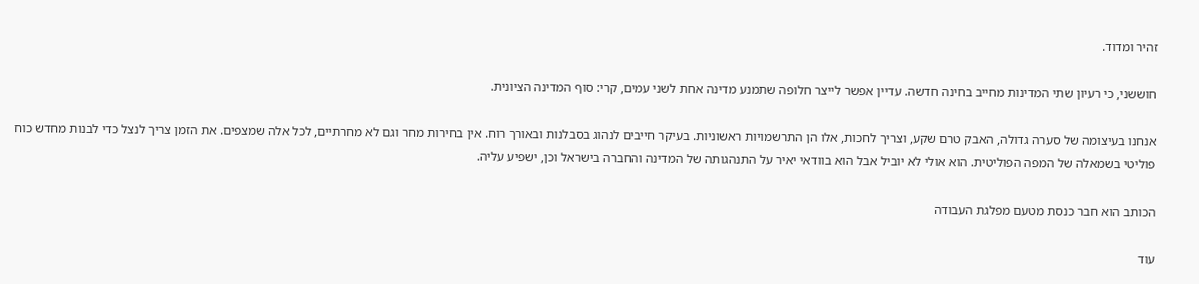זהיר ומדוד.

חוששני, כי רעיון שתי המדינות מחייב בחינה חדשה. עדיין אפשר לייצר חלופה שתמנע מדינה אחת לשני עמים, קרי: סוף המדינה הציונית.

אנחנו בעיצומה של סערה גדולה, האבק טרם שקע, וצריך לחכות, אלו הן התרשמויות ראשוניות. בעיקר חייבים לנהוג בסבלנות ובאורך רוח. אין בחירות מחר וגם לא מחרתיים, לכל אלה שמצפים. את הזמן צריך לנצל כדי לבנות מחדש כוח פוליטי בשמאלה של המפה הפוליטית. הוא אולי לא יוביל אבל הוא בוודאי יאיר על התנהגותה של המדינה והחברה בישראל וכן, ישפיע עליה.

הכותב הוא חבר כנסת מטעם מפלגת העבודה

עוד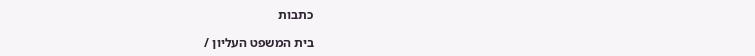כתבות

בית המשפט העליון /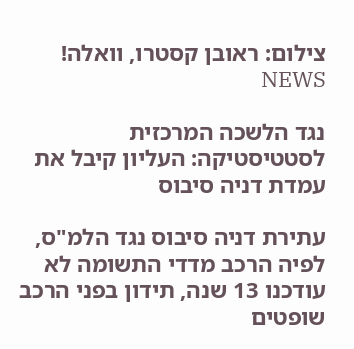צילום: ראובן קסטרו, וואלה! NEWS

נגד הלשכה המרכזית לסטטיסטיקה: העליון קיבל את עמדת דניה סיבוס

עתירת דניה סיבוס נגד הלמ"ס, לפיה הרכב מדדי התשומה לא עודכנו 13 שנה, תידון בפני הרכב שופטים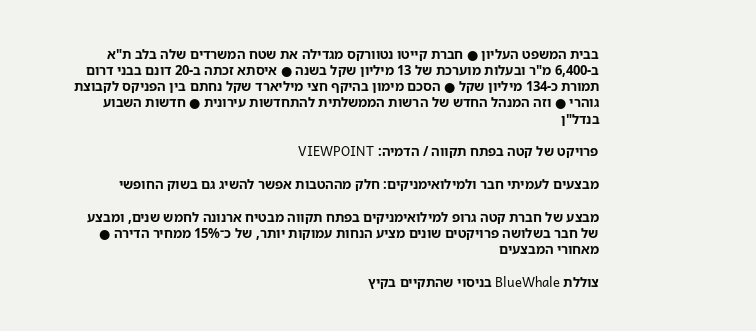בבית המשפט העליון ● חברת קייטו נטוורקס מגדילה את שטח המשרדים שלה בלב ת"א ב-6,400 מ"ר ובעלות מוערכת של 13 מיליון שקל בשנה ● איסתא זכתה ב-20 דונם בבני דרום תמורת כ-134 מיליון שקל ● הסכם מימון בהיקף חצי מיליארד שקל נחתם בין הפניקס לקבוצת גוהרי ● וזה המנהל החדש של הרשות הממשלתית להתחדשות עירונית ● חדשות השבוע בנדל"ן

פרויקט של קטה בפתח תקווה / הדמיה: VIEWPOINT

מבצעים לעמיתי חבר ולמילואימניקים: חלק מההטבות אפשר להשיג גם בשוק החופשי

מבצע של חברת קטה גרופ למילואימניקים בפתח תקווה מבטיח ארנונה לחמש שנים, ומבצע של חבר בשלושה פרויקטים שונים מציע הנחות עמוקות יותר, של כ־15% ממחיר הדירה ● מאחורי המבצעים

צוללת BlueWhale בניסוי שהתקיים בקיץ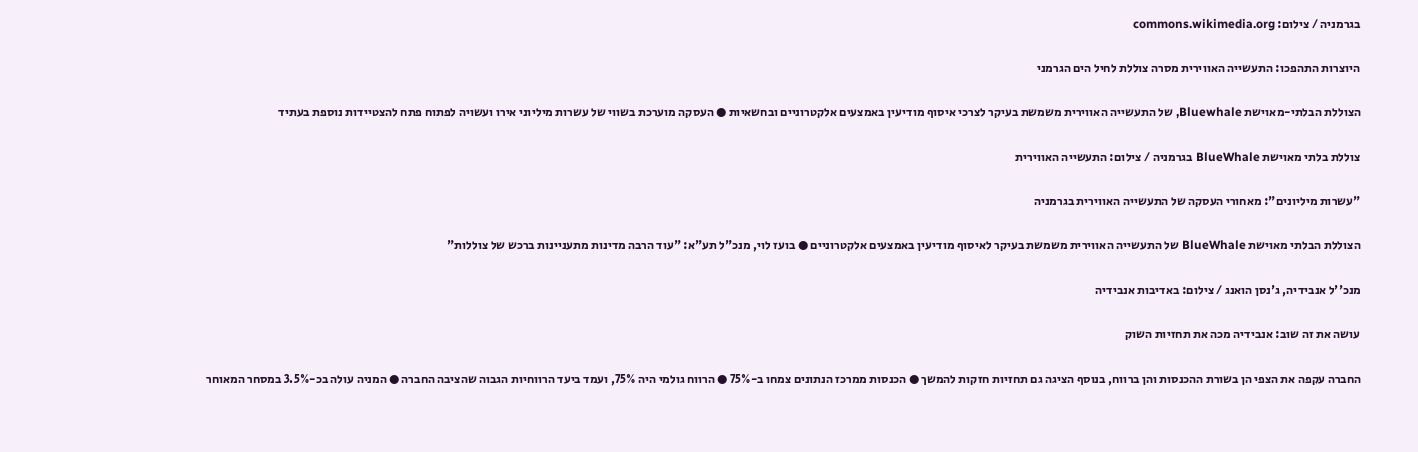בגרמניה / צילום: commons.wikimedia.org

היוצרות התהפכו: התעשייה האווירית מסרה צוללת לחיל הים הגרמני

הצוללת הבלתי-מאוישת Bluewhale, של התעשייה האווירית משמשת בעיקר לצרכי איסוף מודיעין באמצעים אלקטרוניים ובחשאיות ● העסקה מוערכת בשווי של עשרות מיליוני אירו ועשויה לפתוח פתח להצטיידות נוספת בעתיד

צוללת בלתי מאוישת BlueWhale בגרמניה / צילום: התעשייה האווירית

"עשרות מיליונים": מאחורי העסקה של התעשייה האווירית בגרמניה

הצוללת הבלתי מאוישת BlueWhale של התעשייה האווירית משמשת בעיקר לאיסוף מודיעין באמצעים אלקטרוניים ● בועז לוי, מנכ"ל תע"א: "עוד הרבה מדינות מתעניינות ברכש של צוללות"

מנכ''ל אנבידיה, ג'נסן הואנג / צילום: באדיבות אנבידיה

עושה את זה שוב: אנבידיה מכה את תחזיות השוק

החברה עקפה את הצפי הן בשורת ההכנסות והן ברווח, בנוסף הציגה גם תחזיות חזקות להמשך ● הכנסות ממרכז הנתונים צמחו ב-75% ● הרווח גולמי היה 75%, ועמד ביעד הרווחיות הגבוה שהציבה החברה ● המניה עולה בכ-3.5% במסחר המאוחר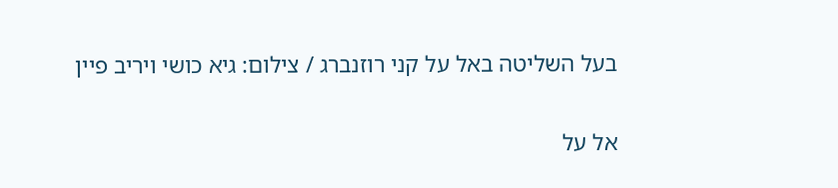בעל השליטה באל על קני רוזנברג / צילום: גיא כושי ויריב פיין

אל על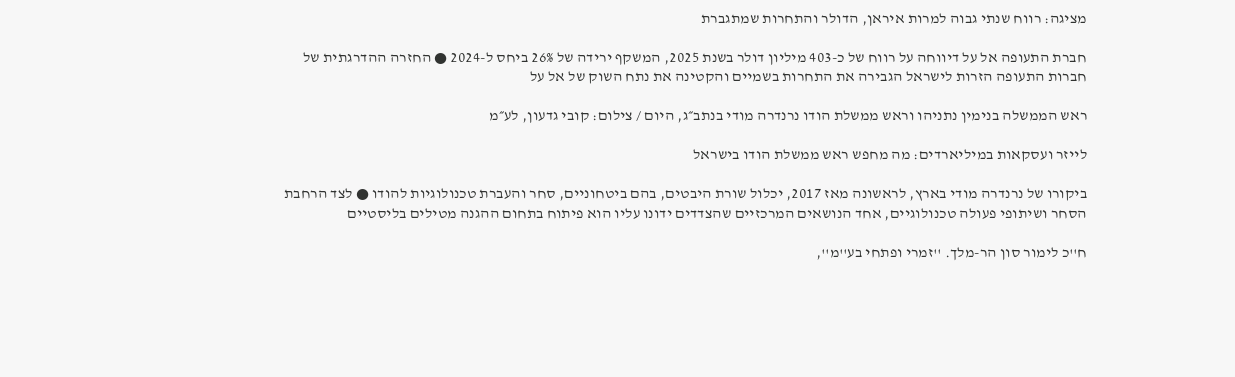מציגה: רווח שנתי גבוה למרות איראן, הדולר והתחרות שמתגברת

חברת התעופה אל על דיווחה על רווח של כ-403 מיליון דולר בשנת 2025, המשקף ירידה של 26% ביחס ל-2024 ● החזרה ההדרגתית של חברות התעופה הזרות לישראל הגבירה את התחרות בשמיים והקטינה את נתח השוק של אל על

ראש הממשלה בנימין נתניהו וראש ממשלת הודו נרנדרה מודי בנתב״ג, היום / צילום: קובי גדעון, לע״מ

לייזר ועסקאות במיליארדים: מה מחפש ראש ממשלת הודו בישראל

ביקורו של נרנדרה מודי בארץ, לראשונה מאז 2017, יכלול שורת היבטים, בהם ביטחוניים, סחר והעברת טכנולוגיות להודו ● לצד הרחבת הסחר ושיתופי פעולה טכנולוגיים, אחד הנושאים המרכזיים שהצדדים ידונו עליו הוא פיתוח בתחום ההגנה מטילים בליסטיים

ח''כ לימור סון הר-מלך. ''זמרי ופתחי בע''מ'',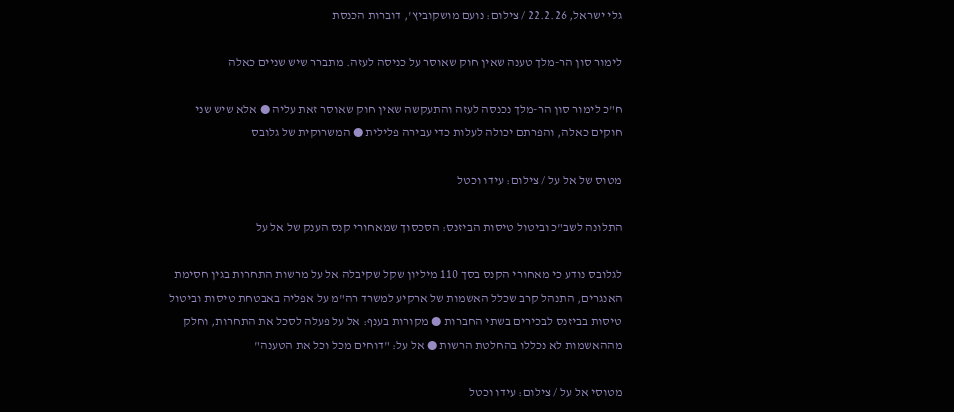גלי ישראל, 22.2.26 / צילום: נועם מושקוביץ', דוברות הכנסת

לימור סון הר-מלך טענה שאין חוק שאוסר על כניסה לעזה. מתברר שיש שניים כאלה

ח"כ לימור סון הר-מלך נכנסה לעזה והתעקשה שאין חוק שאוסר זאת עליה ● אלא שיש שני חוקים כאלה, והפרתם יכולה לעלות כדי עבירה פלילית ● המשרוקית של גלובס

מטוס של אל על / צילום: עידו וכטל

התלונה לשב"כ וביטול טיסות הביזנס: הסכסוך שמאחורי קנס הענק של אל על

לגלובס נודע כי מאחורי הקנס בסך 110 מיליון שקל שקיבלה אל על מרשות התחרות בגין חסימת האנגרים, התנהל קרב שכלל האשמות של ארקיע למשרד רה"מ על אפליה באבטחת טיסות וביטול טיסות בביזנס לבכירים בשתי החברות ● מקורות בענף: אל על פעלה לסכל את התחרות, וחלק מההאשמות לא נכללו בהחלטת הרשות ● אל על: "דוחים מכל וכל את הטענה"

מטוסי אל על / צילום: עידו וכטל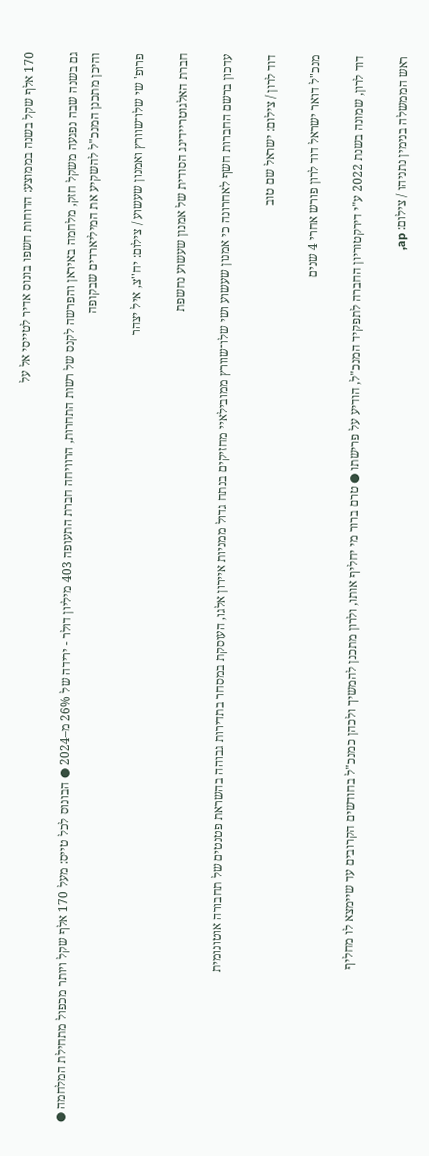170 אלף שקל בשנה בממוצע: הדוחות חשפו בונוס אדיר לטייסי אל על

גם בשנה שבה נפגעה משקל חזק, מלחמה באיראן והפרשה לקנס של רשות התחרות, הרוויחה חברת התעופה 403 מיליון דולר - ירידה של 26% מ–2024 ● הבונוס לכל טייס: מעל 170 אלף שקל ויותר מכפול מתחילת המלחמה ● והיכן מתכנן המנכ"ל להשקיע את המיליארדים שבקופה

פרופ' שי שלו־שוורץ ואמנון שעשוע / צילום: יח''צ, איל יצהר

חברת האלגוטריידינג הסודית של אמנון שעשוע נחשפת

עדכון ברשם החברות חשף לאחרונה כי אמנון שעשוע ושי שלו־שוורץ ממובילאיי מחזיקים בנתח גדול ממניות איירון אלגו, העוסקת במסחר בתדירות גבוהה בהשראת פטנטים של תחבורה אוטונומית

דוד לרון / צילום: ישראל שם טוב

מנכ"ל דואר ישראל דוד לרון פורש אחרי 4 שנים

דוד לרון, שמונה בשנת 2022 ע"י דירקטוריון החברה לתפקיד המנכ"ל, הודיע על פרישתו ● טרם ברור מי יחליף אותו, ולרון מתכנן להמשיך ולכהן כמנכ"ל בחודשים הקרובים עד שיימצא לו מחליף

ראש הממשלה בנימין נתניהו / צילום: ap,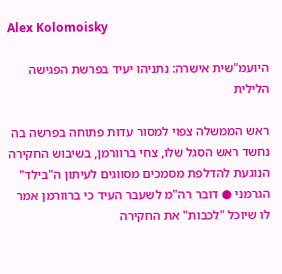Alex Kolomoisky

היועמ"שית אישרה: נתניהו יעיד בפרשת הפגישה הלילית

ראש הממשלה צפוי למסור עדות פתוחה בפרשה בה נחשד ראש הסגל שלו, צחי ברוורמן, בשיבוש החקירה הנוגעת להדלפת מסמכים מסווגים לעיתון ה"בילד" הגרמני ● דובר רה"מ לשעבר העיד כי ברוורמן אמר לו שיוכל "לכבות" את החקירה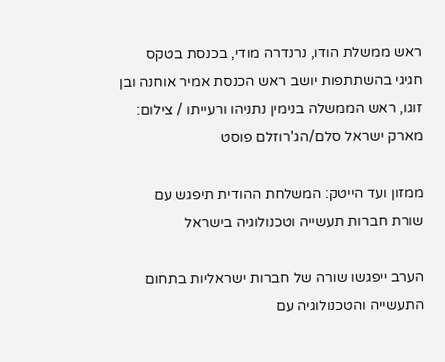ראש ממשלת הודו, נרנדרה מודי, בכנסת בטקס חגיגי בהשתתפות יושב ראש הכנסת אמיר אוחנה ובן זוגו, ראש הממשלה בנימין נתניהו ורעייתו / צילום: מארק ישראל סלם/הג'רוזלם פוסט

ממזון ועד הייטק: המשלחת ההודית תיפגש עם שורת חברות תעשייה וטכנולוגיה בישראל

הערב ייפגשו שורה של חברות ישראליות בתחום התעשייה והטכנולוגיה עם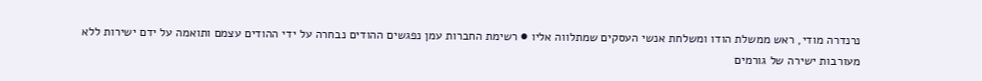נרנדרה מודי, ראש ממשלת הודו ומשלחת אנשי העסקים שמתלווה אליו ● רשימת החברות עמן נפגשים ההודים נבחרה על ידי ההודים עצמם ותואמה על ידם ישירות ללא מעורבות ישירה של גורמים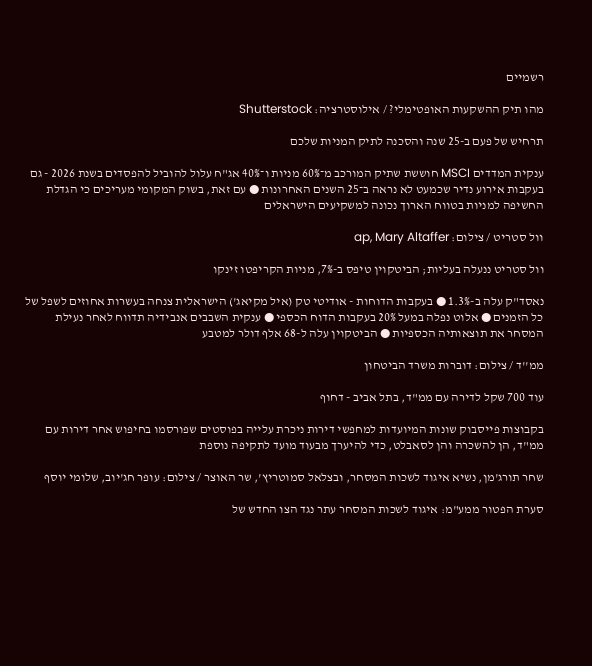רשמיים

מהו תיק ההשקעות האופטימלי? / אילוסטרציה: Shutterstock

תרחיש של פעם ב-25 שנה והסכנה לתיק המניות שלכם

ענקית המדדים MSCI חוששת שתיק המורכב מ־60% מניות ו־40% אג"ח עלול להוביל להפסדים בשנת 2026 - גם בעקבות אירוע נדיר שכמעט לא נראה ב־25 השנים האחרונות ● עם זאת, בשוק המקומי מעריכים כי הגדלת החשיפה למניות בטווח הארוך נכונה למשקיעים הישראלים

וול סטריט / צילום: ap, Mary Altaffer

וול סטריט ננעלה בעליות; הביטקוין טיפס ב-7%, מניות הקריפטו זינקו

נאסד"ק עלה ב-1.3% ● בעקבות הדוחות - אודיטי טק (איל מקיאג') הישראלית צנחה בעשרות אחוזים לשפל של כל הזמנים ● אלוט נפלה במעל 20% בעקבות הדוח הכספי ● ענקית השבבים אנבידיה תדווח לאחר נעילת המסחר את תוצאותיה הכספיות ● הביטקוין עלה ל-68 אלף דולר למטבע

ממ''ד / צילום: דוברות משרד הביטחון

עוד 700 שקל לדירה עם ממ"ד, בתל אביב - דחוף

בקבוצות פייסבוק שונות המיועדות למחפשי דירות ניכרת עלייה בפוסטים שפורסמו בחיפוש אחר דירות עם ממ"ד, הן להשכרה והן לסאבלט, כדי להיערך מבעוד מועד לתקיפה נוספת

שחר תורג'מן, נשיא איגוד לשכות המסחר, ובצלאל סמוטריץ', שר האוצר / צילום: עופר חג'יוב, שלומי יוסף

סערת הפטור ממע"מ: איגוד לשכות המסחר עתר נגד הצו החדש של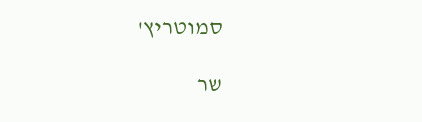סמוטריץ'

שר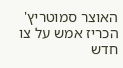האוצר סמוטריץ' הכריז אמש על צו חדש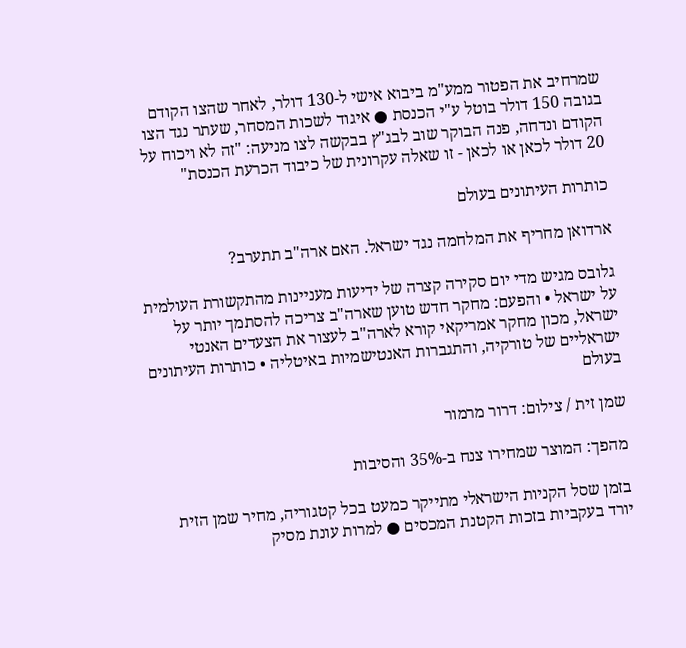שמרחיב את הפטור ממע"מ ביבוא אישי ל-130 דולר, לאחר שהצו הקודם בגובה 150 דולר בוטל ע"י הכנסת ● איגוד לשכות המסחר, שעתר נגד הצו הקודם ונדחה, פנה הבוקר שוב לבג"ץ בבקשה לצו מניעה: "זה לא ויכוח על 20 דולר לכאן או לכאן - זו שאלה עקרונית של כיבוד הכרעת הכנסת"

כותרות העיתונים בעולם

ארדואן מחריף את המלחמה נגד ישראל. האם ארה"ב תתערב?

גלובס מגיש מדי יום סקירה קצרה של ידיעות מעניינות מהתקשורת העולמית על ישראל • והפעם: מחקר חדש טוען שארה"ב צריכה להסתמך יותר על ישראל, מכון מחקר אמריקאי קורא לארה"ב לעצור את הצעדים האנטי ישראליים של טורקיה, והתגברות האנטישמיות באיטליה • כותרות העיתונים בעולם

שמן זית / צילום: דרור מרמור

מהפך: המוצר שמחירו צנח ב-35% והסיבות

בזמן שסל הקניות הישראלי מתייקר כמעט בכל קטגוריה, מחיר שמן הזית יורד בעקביות בזכות הקטנת המכסים ● למרות עונת מסיק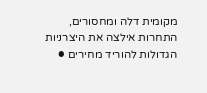מקומית דלה ומחסורים, התחרות אילצה את היצרניות הגדולות להוריד מחירים ●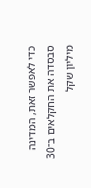כדי לאפשר זאת, המדינה סבסדה את החקלאים ב־30 מיליון שקל